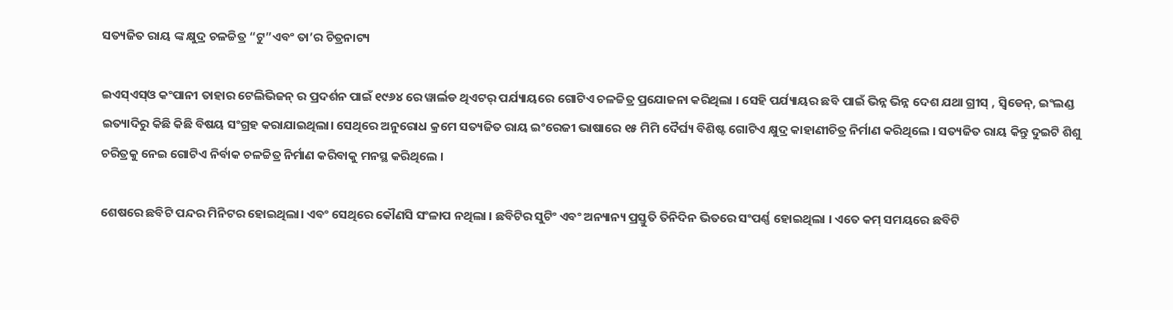ସତ୍ୟଜିତ ରାୟ ଙ୍କ କ୍ଷୁଦ୍ର ଚଳଚ୍ଚିତ୍ର “ଟୁ”ଏବଂ ତା’ର ଚିତ୍ରନାଟ୍ୟ

ଇଏସ୍ଏସ୍ଓ କଂପାନୀ ତାହାର ଟେଲିଭିଜନ୍ ର ପ୍ରଦର୍ଶନ ପାଇଁ ୧୯୬୪ ରେ ୱାର୍ଲଡ ଥିଏଟର୍ ପର୍ଯ୍ୟାୟରେ ଗୋଟିଏ ଚଳଚ୍ଚିତ୍ର ପ୍ରଯୋଜନା କରିଥିଲା । ସେହି ପର୍ଯ୍ୟାୟର ଛବି ପାଇଁ ଭିନ୍ନ ଭିନ୍ନ ଦେଶ ଯଥା ଗ୍ରୀସ୍ , ସ୍ୱିଡେନ୍, ଇଂଲଣ୍ଡ ଇତ୍ୟାଦିରୁ କିଛି କିଛି ବିଷୟ ସଂଗ୍ରହ କରାଯାଇଥିଲା। ସେଥିରେ ଅନୁରୋଧ କ୍ରମେ ସତ୍ୟଜିତ ରାୟ ଇଂରେଜୀ ଭାଷାରେ ୧୫ ମିମି ଦୈର୍ଘ୍ୟ ବିଶିଷ୍ଟ ଗୋଟିଏ କ୍ଷୁଦ୍ର କାହାଣୀଚିତ୍ର ନିର୍ମାଣ କରିଥିଲେ । ସତ୍ୟଜିତ ରାୟ କିନ୍ତୁ ଦୁଇଟି ଶିଶୁ ଚରିତ୍ରକୁ ନେଇ ଗୋଟିଏ ନିର୍ବାକ ଚଳଚ୍ଚିତ୍ର ନିର୍ମାଣ କରିବାକୁ ମନସ୍ଥ କରିଥିଲେ ।

ଶେଷରେ ଛବିଟି ପନ୍ଦର ମିନିଟର ହୋଇଥିଲା। ଏବଂ ସେଥିରେ କୌଣସି ସଂଳାପ ନଥିଲା । ଛବିଟିର ସୁଟିଂ ଏବଂ ଅନ୍ୟାନ୍ୟ ପ୍ରସ୍ତୁତି ତିନିଦିନ ଭିତରେ ସଂପର୍ଣ୍ଣ ହୋଇଥିଲା । ଏତେ କମ୍ ସମୟରେ ଛବିଟି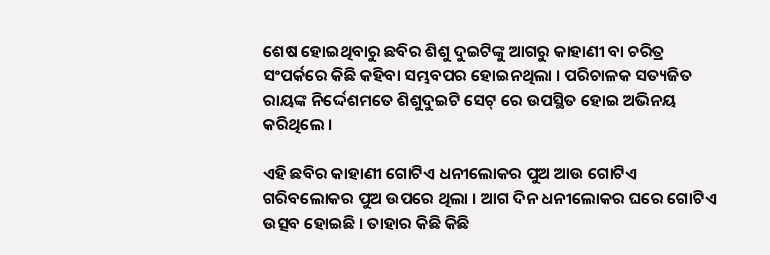ଶେଷ ହୋଇଥିବାରୁ ଛବିର ଶିଶୁ ଦୁଇଟିଙ୍କୁ ଆଗରୁ କାହାଣୀ ବା ଚରିତ୍ର ସଂପର୍କରେ କିଛି କହିବା ସମ୍ଭବପର ହୋଇନଥିଲା । ପରିଚାଳକ ସତ୍ୟଜିତ ରାୟଙ୍କ ନିର୍ଦ୍ଦେଶମତେ ଶିଶୁଦୁଇଟି ସେଟ୍ ରେ ଉପସ୍ଥିତ ହୋଇ ଅଭିନୟ କରିଥିଲେ ।

ଏହି ଛବିର କାହାଣୀ ଗୋଟିଏ ଧନୀଲୋକର ପୁଅ ଆଉ ଗୋଟିଏ ଗରିବଲୋକର ପୁଅ ଉପରେ ଥିଲା । ଆଗ ଦିନ ଧନୀଲୋକର ଘରେ ଗୋଟିଏ ଉତ୍ସବ ହୋଇଛି । ତାହାର କିଛି କିଛି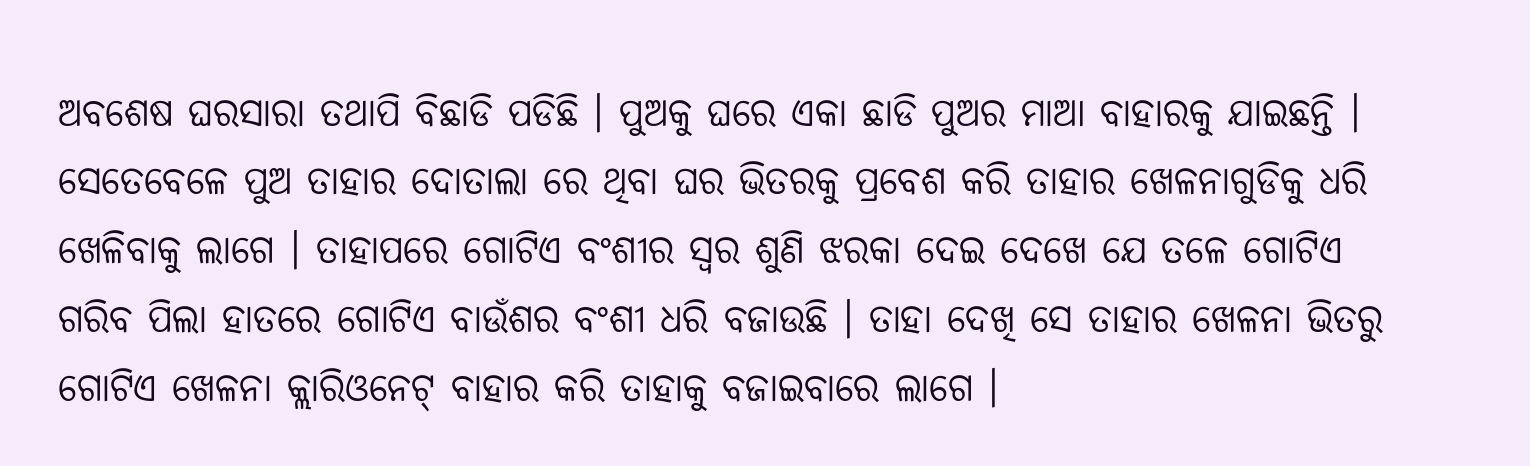ଅବଶେଷ ଘରସାରା ତଥାପି ବିଛାଡି ପଡିଛି । ପୁଅକୁ ଘରେ ଏକା ଛାଡି ପୁଅର ମାଆ ବାହାରକୁ ଯାଇଛନ୍ତି । ସେତେବେଳେ ପୁଅ ତାହାର ଦୋତାଲା ରେ ଥିବା ଘର ଭିତରକୁ ପ୍ରବେଶ କରି ତାହାର ଖେଳନାଗୁଡିକୁ ଧରି ଖେଳିବାକୁ ଲାଗେ । ତାହାପରେ ଗୋଟିଏ ବଂଶୀର ସ୍ୱର ଶୁଣି ଝରକା ଦେଇ ଦେଖେ ଯେ ତଳେ ଗୋଟିଏ ଗରିବ ପିଲା ହାତରେ ଗୋଟିଏ ବାଉଁଶର ବଂଶୀ ଧରି ବଜାଉଛି । ତାହା ଦେଖି ସେ ତାହାର ଖେଳନା ଭିତରୁ ଗୋଟିଏ ଖେଳନା କ୍ଲାରିଓନେଟ୍ ବାହାର କରି ତାହାକୁ ବଜାଇବାରେ ଲାଗେ ।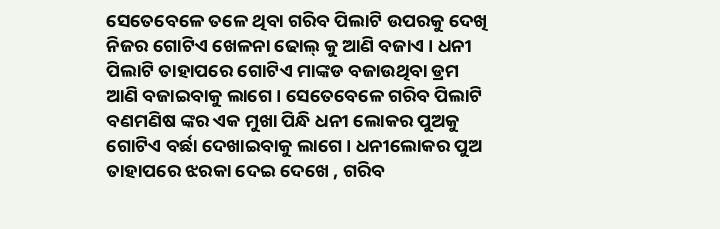ସେତେବେଳେ ତଳେ ଥିବା ଗରିବ ପିଲାଟି ଉପରକୁ ଦେଖି ନିଜର ଗୋଟିଏ ଖେଳନା ଢୋଲ୍ କୁ ଆଣି ବଜାଏ । ଧନୀ ପିଲାଟି ତାହାପରେ ଗୋଟିଏ ମାଙ୍କଡ ବଜାଉଥିବା ଡ୍ରମ ଆଣି ବଜାଇବାକୁ ଲାଗେ । ସେତେବେଳେ ଗରିବ ପିଲାଟି ବଣମଣିଷ ଙ୍କର ଏକ ମୁଖା ପିନ୍ଧି ଧନୀ ଲୋକର ପୁଅକୁ ଗୋଟିଏ ବର୍ଛା ଦେଖାଇବାକୁ ଲାଗେ । ଧନୀଲୋକର ପୁଅ ତାହାପରେ ଝରକା ଦେଇ ଦେଖେ , ଗରିବ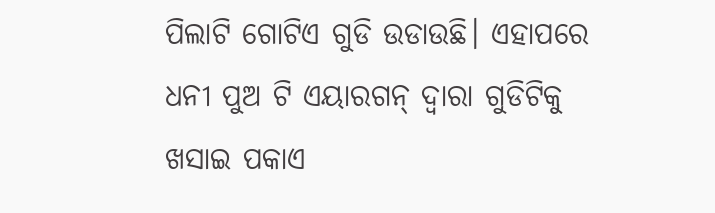ପିଲାଟି ଗୋଟିଏ ଗୁଡି ଉଡାଉଛି। ଏହାପରେ ଧନୀ ପୁଅ ଟି ଏୟାରଗନ୍ ଦ୍ୱାରା ଗୁଡିଟିକୁ ଖସାଇ ପକାଏ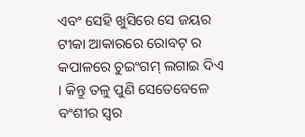ଏବଂ ସେହି ଖୁସିରେ ସେ ଜୟର ଟୀକା ଆକାରରେ ରୋବଟ୍ ର କପାଳରେ ଚୁଇଂଗମ୍ ଲଗାଇ ଦିଏ । କିନ୍ତୁ ତଳୁ ପୁଣି ସେତେବେଳେ ବଂଶୀର ସ୍ୱର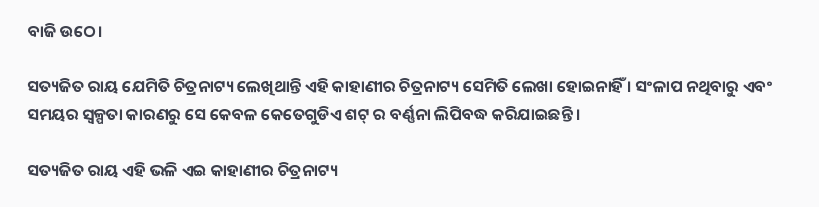ବାଜି ଉଠେ।

ସତ୍ୟଜିତ ରାୟ ଯେମିତି ଚିତ୍ରନାଟ୍ୟ ଲେଖିଥାନ୍ତି ଏହି କାହାଣୀର ଚିତ୍ରନାଟ୍ୟ ସେମିତି ଲେଖା ହୋଇନାହିଁ । ସଂଳାପ ନଥିବାରୁ ଏବଂ ସମୟର ସ୍ୱଳ୍ପତା କାରଣରୁ ସେ କେବଳ କେତେଗୁଡିଏ ଶଟ୍ ର ବର୍ଣ୍ଣନା ଲିପିବଦ୍ଧ କରିଯାଇଛନ୍ତି ।

ସତ୍ୟଜିତ ରାୟ ଏହି ଭଳି ଏଇ କାହାଣୀର ଚିତ୍ରନାଟ୍ୟ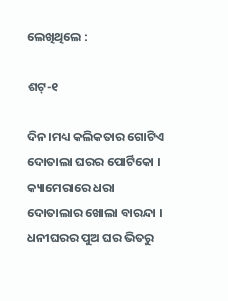ଲେଖିଥିଲେ :

ଶଟ୍-୧

ଦିନ।ମଧ୍ୟ କଲିକତାର ଗୋଟିଏ ଦୋତାଲା ଘରର ପୋର୍ଟିକୋ । କ୍ୟାମେରାରେ ଧରା ଦୋତାଲାର ଖୋଲା ବାରନ୍ଦା । ଧନୀଘରର ପୁଅ ଘର ଭିତରୁ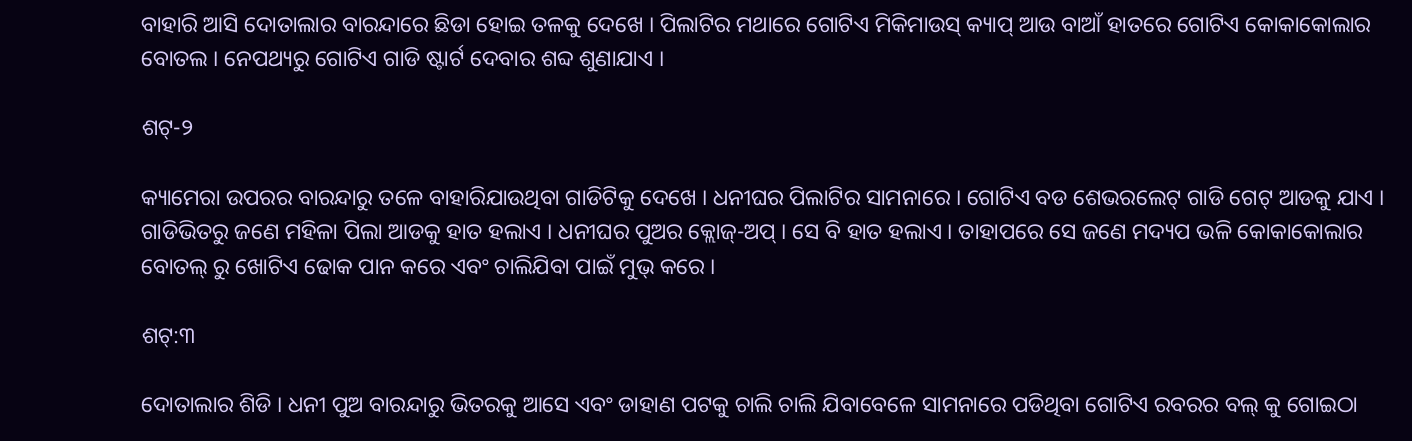ବାହାରି ଆସି ଦୋତାଲାର ବାରନ୍ଦାରେ ଛିଡା ହୋଇ ତଳକୁ ଦେଖେ । ପିଲାଟିର ମଥାରେ ଗୋଟିଏ ମିକିମାଉସ୍ କ୍ୟାପ୍ ଆଉ ବାଆଁ ହାତରେ ଗୋଟିଏ କୋକାକୋଲାର ବୋତଲ । ନେପଥ୍ୟରୁ ଗୋଟିଏ ଗାଡି ଷ୍ଟାର୍ଟ ଦେବାର ଶବ୍ଦ ଶୁଣାଯାଏ ।

ଶଟ୍-୨

କ୍ୟାମେରା ଉପରର ବାରନ୍ଦାରୁ ତଳେ ବାହାରିଯାଉଥିବା ଗାଡିଟିକୁ ଦେଖେ । ଧନୀଘର ପିଲାଟିର ସାମନାରେ । ଗୋଟିଏ ବଡ ଶେଭରଲେଟ୍ ଗାଡି ଗେଟ୍ ଆଡକୁ ଯାଏ । ଗାଡିଭିତରୁ ଜଣେ ମହିଳା ପିଲା ଆଡକୁ ହାତ ହଲାଏ । ଧନୀଘର ପୁଅର କ୍ଲୋଜ୍-ଅପ୍ । ସେ ବି ହାତ ହଲାଏ । ତାହାପରେ ସେ ଜଣେ ମଦ୍ୟପ ଭଳି କୋକାକୋଲାର ବୋତଲ୍ ରୁ ଖୋଟିଏ ଢୋକ ପାନ କରେ ଏବଂ ଚାଲିଯିବା ପାଇଁ ମୁଭ୍ କରେ ।

ଶଟ୍:୩

ଦୋତାଲାର ଶିଡି । ଧନୀ ପୁଅ ବାରନ୍ଦାରୁ ଭିତରକୁ ଆସେ ଏବଂ ଡାହାଣ ପଟକୁ ଚାଲି ଚାଲି ଯିବାବେଳେ ସାମନାରେ ପଡିଥିବା ଗୋଟିଏ ରବରର ବଲ୍ କୁ ଗୋଇଠା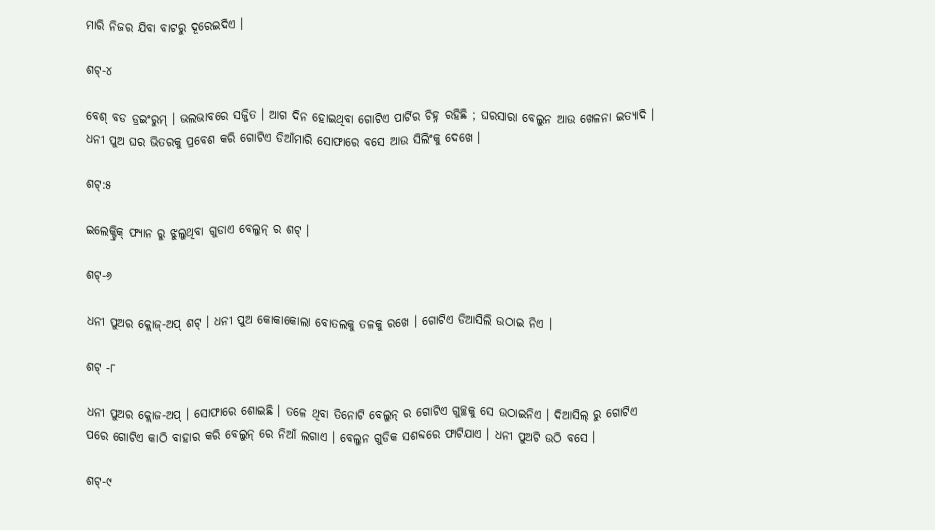ମାରି ନିଜର ଯିବା ବାଟରୁ ଦୂରେଇଦିଏ ।

ଶଟ୍-୪

ବେଶ୍ ବଡ ଡ୍ରଇଂରୁମ୍ । ଭଲଭାବରେ ସଜ୍ଜିତ । ଆଗ ଦିନ ହୋଇଥିବା ଗୋଟିଏ ପାର୍ଟିର ଚିହ୍ନ ରହିଛି ; ଘରସାରା ବେଲୁନ ଆଉ ଖେଳନା ଇତ୍ୟାଦି । ଧନୀ ପୁଅ ଘର ଭିତରକୁ ପ୍ରବେଶ କରି ଗୋଟିଏ ଡିଆଁମାରି ସୋଫାରେ ବସେ ଆଉ ସିଲିଂକୁ ଦେଖେ ।

ଶଟ୍:୫

ଇଲେକ୍ଟ୍ରିକ୍ ଫ୍ୟାନ ରୁ ଝୁଲୁଥିବା ଗୁଡାଏ ବେଲୁନ୍ ର ଶଟ୍ ।

ଶଟ୍-୬

ଧନୀ ପୁଅର କ୍ଲୋଜ୍-ଅପ୍ ଶଟ୍ । ଧନୀ ପୁଅ କୋକାକୋଲା ବୋତଲକୁ ତଳକୁ ରଖେ । ଗୋଟିଏ ଡିଆସିଲି ଉଠାଇ ନିଏ ।

ଶଟ୍ -୮

ଧନୀ ପୁଅର କ୍ଲୋଜ-ଅପ୍ । ସୋଫାରେ ଶୋଇଛି । ତଳେ ଥିବା ତିନୋଟି ବେଲୁନ୍ ର ଗୋଟିଏ ଗୁଚ୍ଛକୁ ସେ ଉଠାଇନିଏ । ଦିଆସିଲ୍ ରୁ ଗୋଟିଏ ପରେ ଗୋଟିଏ କାଠି ବାହାର କରି ବେଲୁନ୍ ରେ ନିଆଁ ଲଗାଏ । ବେଲୁନ ଗୁଡିକ ସଶବ୍ଦରେ ଫାଟିଯାଏ । ଧନୀ ପୁଅଟି ଉଠି ବସେ ।

ଶଟ୍-୯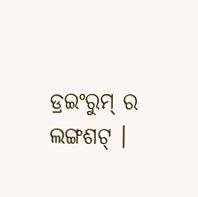ଡ୍ରଇଂରୁମ୍ ର ଲଙ୍ଗଶଟ୍ ।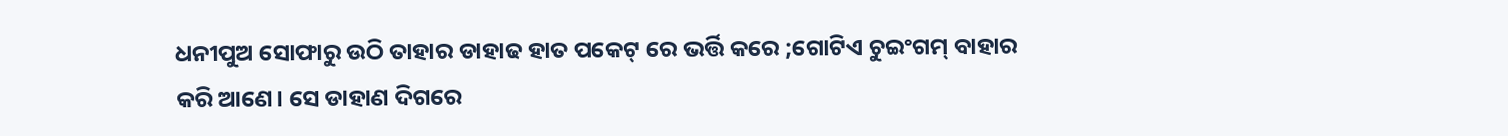ଧନୀପୁଅ ସୋଫାରୁ ଉଠି ତାହାର ଡାହାଢ ହାତ ପକେଟ୍ ରେ ଭର୍ତ୍ତି କରେ ;ଗୋଟିଏ ଚୁଇଂଗମ୍ ବାହାର କରି ଆଣେ। ସେ ଡାହାଣ ଦିଗରେ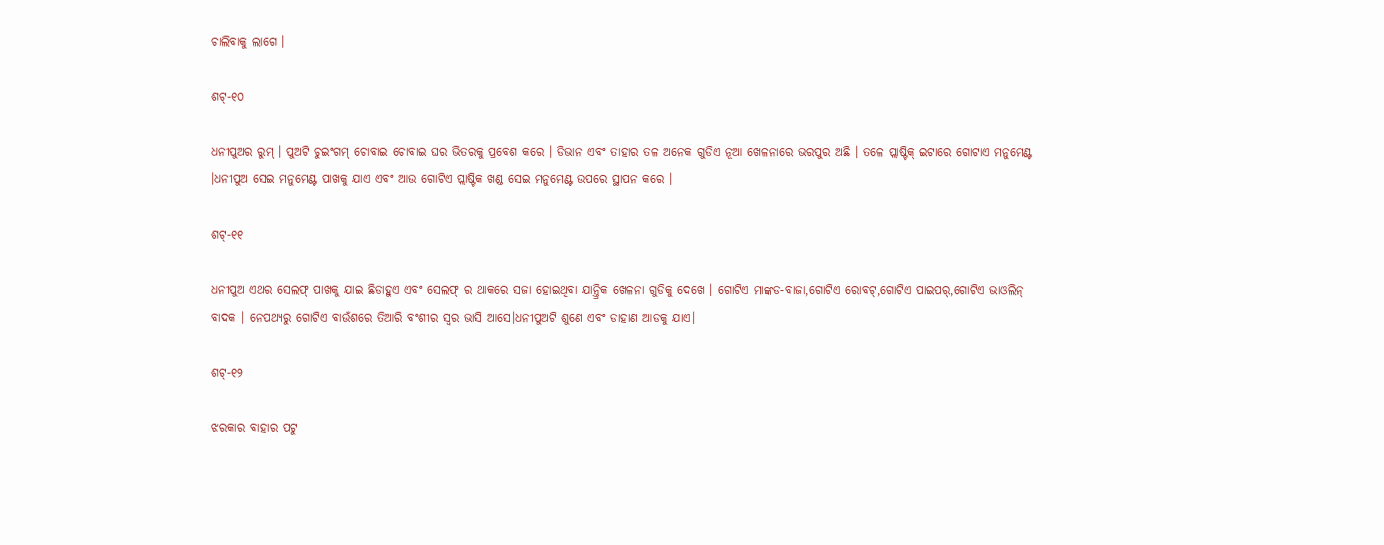ଚାଲିବାକୁ ଲାଗେ ।

ଶଟ୍-୧୦

ଧନୀପୁଅର ରୁମ୍ । ପୁଅଟି ଚୁଇଂଗମ୍ ଚୋବାଇ ଚୋବାଇ ଘର ଭିତରକୁ ପ୍ରବେଶ କରେ । ଡିଭାନ ଏବଂ ତାହାର ତଳ ଅନେକ ଗୁଡିଏ ନୂଆ ଖେଳନାରେ ଭରପୁର ଅଛି । ତଳେ ପ୍ଲାଷ୍ଟିକ୍ ଇଟାରେ ଗୋଟାଏ ମନୁମେଣ୍ଟ ।ଧନୀପୁଅ ସେଇ ମନୁମେଣ୍ଟ ପାଖକୁ ଯାଏ ଏବଂ ଆଉ ଗୋଟିଏ ପ୍ଲାଷ୍ଟିକ ଖଣ୍ଡ ସେଇ ମନୁମେଣ୍ଟ ଉପରେ ସ୍ଥାପନ କରେ ।

ଶଟ୍-୧୧

ଧନୀପୁଅ ଏଥର ସେଲଫ୍ ପାଖକୁ ଯାଇ ଛିଡାହୁଏ ଏବଂ ସେଲଫ୍ ର ଥାକରେ ସଜା ହୋଇଥିବା ଯାନ୍ତ୍ରିକ ଖେଳନା ଗୁଡିକୁ ଦେଖେ । ଗୋଟିଏ ମାଙ୍କଡ-ବାଜା,ଗୋଟିଏ ରୋବଟ୍,ଗୋଟିଏ ପାଇପର୍,ଗୋଟିଏ ଭାଓଲିନ୍ ବାଦକ । ନେପଥ୍ୟରୁ ଗୋଟିଏ ବାଉଁଶରେ ତିଆରି ବଂଶୀର ସ୍ୱର ଭାସି ଆସେ।ଧନୀପୁଅଟି ଶୁଣେ ଏବଂ ଡାହାଣ ଆଡକୁ ଯାଏ।

ଶଟ୍-୧୨

ଝରକାର ବାହାର ପଟୁ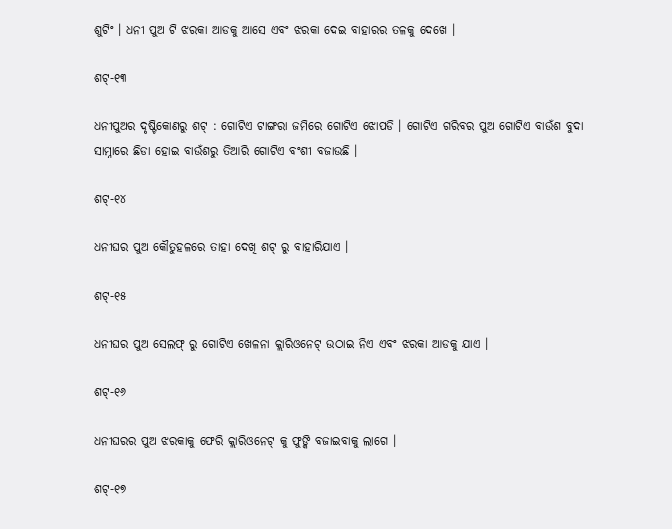ଶୁଟିଂ । ଧନୀ ପୁଅ ଟି ଝରକା ଆଡକୁ ଆସେ ଏବଂ ଝରକା ଦେଇ ବାହାରର ତଳକୁ ଦେଖେ ।

ଶଟ୍-୧୩

ଧନୀପୁଅର ଦୃଷ୍ଟିକୋଣରୁ ଶଟ୍ : ଗୋଟିଏ ଟାଙ୍ଗରା ଜମିରେ ଗୋଟିଏ ଝୋପଡି । ଗୋଟିଏ ଗରିବର ପୁଅ ଗୋଟିଏ ବାଉଁଶ ବୁଦା ସାମ୍ନାରେ ଛିଡା ହୋଇ ବାଉଁଶରୁ ତିଆରି ଗୋଟିଏ ବଂଶୀ ବଜାଉଛି ।

ଶଟ୍-୧୪

ଧନୀଘର ପୁଅ କୌତୁହଳରେ ତାହା ଦେଖି ଶଟ୍ ରୁ ବାହାରିଯାଏ ।

ଶଟ୍-୧୫

ଧନୀଘର ପୁଅ ସେଲଫ୍ ରୁ ଗୋଟିଏ ଖେଳନା କ୍ଲାରିଓନେଟ୍ ଉଠାଇ ନିଏ ଏବଂ ଝରକା ଆଡକୁ ଯାଏ ।

ଶଟ୍-୧୬

ଧନୀଘରର ପୁଅ ଝରକାକୁ ଫେରି କ୍ଲାରିଓନେଟ୍ କୁ ଫୁଙ୍କି ବଜାଇବାକୁ ଲାଗେ ।

ଶଟ୍-୧୭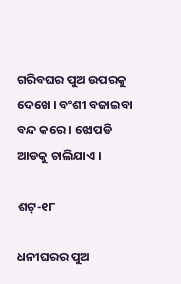ଗରିବଘର ପୁଅ ଉପରକୁ ଦେଖେ । ବଂଶୀ ବଜାଇବା ବନ୍ଦ କରେ । ଝୋପଡି ଆଡକୁ ଚାଲିଯାଏ ।

ଶଟ୍-୧୮

ଧନୀଘରର ପୁଅ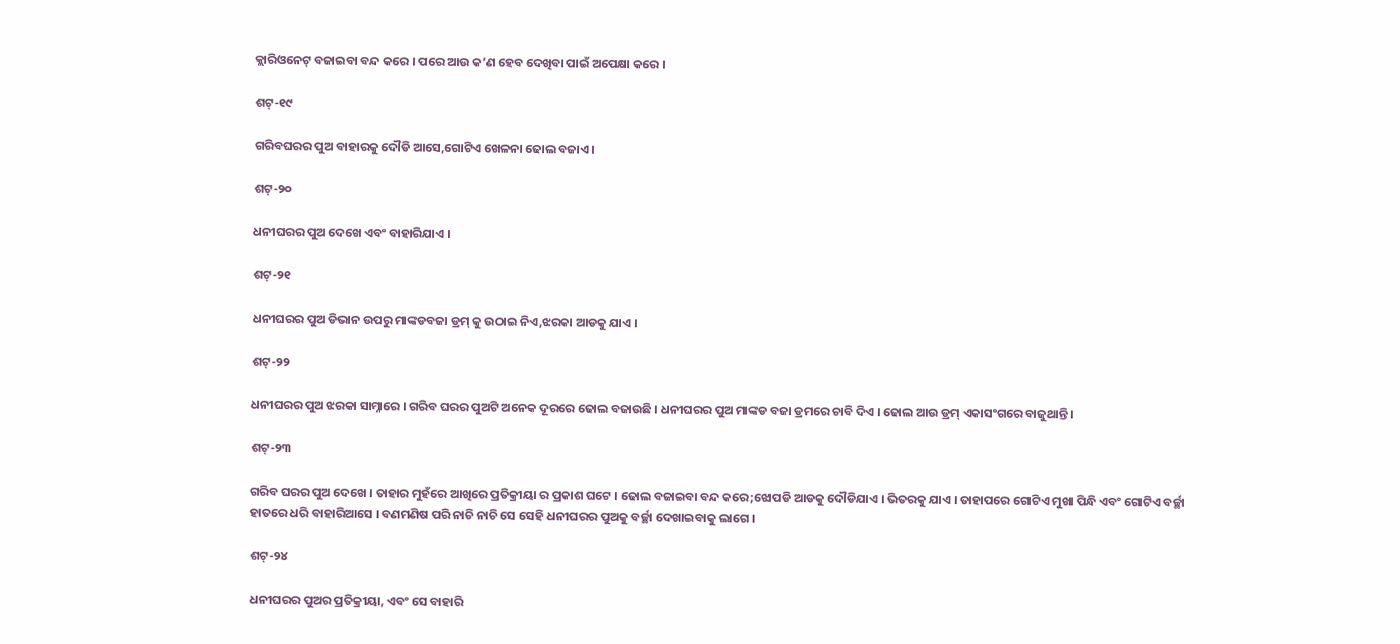କ୍ଲାରିଓନେଟ୍ ବଜାଇବା ବନ୍ଦ କରେ । ପରେ ଆଉ କ’ଣ ହେବ ଦେଖିବା ପାଇଁ ଅପେକ୍ଷା କରେ ।

ଶଟ୍-୧୯

ଗରିବଘରର ପୁଅ ବାହାରକୁ ଦୌଡି ଆସେ,ଗୋଟିଏ ଖେଳନା ଢୋଲ ବଜାଏ ।

ଶଟ୍-୨୦

ଧନୀଘରର ପୁଅ ଦେଖେ ଏବଂ ବାହାରିଯାଏ ।

ଶଟ୍-୨୧

ଧନୀଘରର ପୁଅ ଡିଭାନ ଉପରୁ ମାଙ୍କଡବଜା ଡ୍ରମ୍ କୁ ଉଠାଇ ନିଏ,ଝରକା ଆଡକୁ ଯାଏ ।

ଶଟ୍-୨୨

ଧନୀଘରର ପୁଅ ଝରକା ସାମ୍ନାରେ । ଗରିବ ଘରର ପୁଅଟି ଅନେକ ଦୂରରେ ଢୋଲ ବଜାଉଛି । ଧନୀଘରର ପୁଅ ମାଙ୍କଡ ବଜା ଡ୍ରମରେ ଚାବି ଦିଏ । ଢୋଲ ଆଉ ଡ୍ରମ୍ ଏକାସଂଗରେ ବାଜୁଥାନ୍ତି ।

ଶଟ୍-୨୩

ଗରିବ ଘରର ପୁଅ ଦେଖେ । ତାହାର ମୁହଁରେ ଆଖିରେ ପ୍ରତିକ୍ରୀୟା ର ପ୍ରକାଶ ଘଟେ । ଢୋଲ ବଜାଇବା ବନ୍ଦ କରେ;ଝୋପଡି ଆଡକୁ ଦୌଡିଯାଏ । ଭିତରକୁ ଯାଏ । ତାହାପରେ ଗୋଟିଏ ମୁଖା ପିନ୍ଧି ଏବଂ ଗୋଟିଏ ବର୍ଚ୍ଛା ହାତରେ ଧରି ବାହାରିଆସେ । ବଣମଣିଷ ପରି ନାଚି ନାଚି ସେ ସେହି ଧନୀଘରର ପୁଅକୁ ବର୍ଚ୍ଛା ଦେଖାଇବାକୁ ଲାଗେ ।

ଶଟ୍-୨୪

ଧନୀଘରର ପୁଅର ପ୍ରତିକ୍ରୀୟା, ଏବଂ ସେ ବାହାରି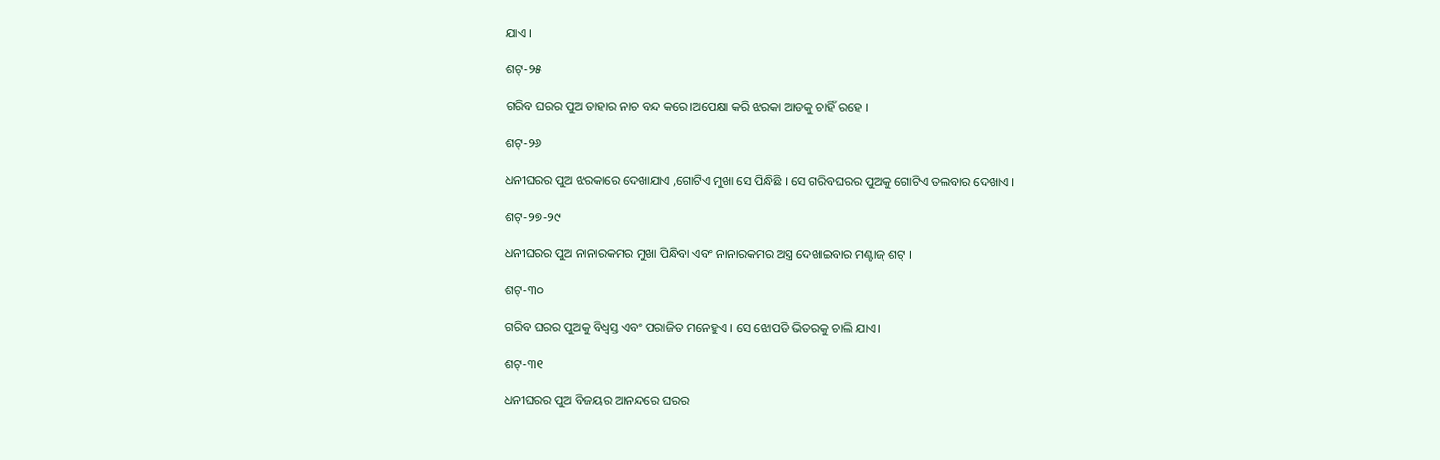ଯାଏ ।

ଶଟ୍-୨୫

ଗରିବ ଘରର ପୁଅ ତାହାର ନାଚ ବନ୍ଦ କରେ।ଅପେକ୍ଷା କରି ଝରକା ଆଡକୁ ଚାହିଁ ରହେ ।

ଶଟ୍-୨୬

ଧନୀଘରର ପୁଅ ଝରକାରେ ଦେଖାଯାଏ ,ଗୋଟିଏ ମୁଖା ସେ ପିନ୍ଧିଛି । ସେ ଗରିବଘରର ପୁଅକୁ ଗୋଟିଏ ତଲବାର ଦେଖାଏ ।

ଶଟ୍-୨୭-୨୯

ଧନୀଘରର ପୁଅ ନାନାରକମର ମୁଖା ପିନ୍ଧିବା ଏବଂ ନାନାରକମର ଅସ୍ତ୍ର ଦେଖାଇବାର ମଣ୍ଟାଜ୍ ଶଟ୍ ।

ଶଟ୍-୩୦

ଗରିବ ଘରର ପୁଅକୁ ବିଧ୍ୱସ୍ତ ଏବଂ ପରାଜିତ ମନେହୁଏ । ସେ ଝୋପଡି ଭିତରକୁ ଚାଲି ଯାଏ।

ଶଟ୍-୩୧

ଧନୀଘରର ପୁଅ ବିଜୟର ଆନନ୍ଦରେ ଘରର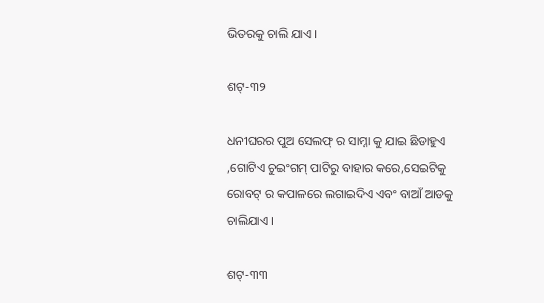ଭିତରକୁ ଚାଲି ଯାଏ ।

ଶଟ୍-୩୨

ଧନୀଘରର ପୁଅ ସେଲଫ୍ ର ସାମ୍ନା କୁ ଯାଇ ଛିଡାହୁଏ ,ଗୋଟିଏ ଚୁଇଂଗମ୍ ପାଟିରୁ ବାହାର କରେ,ସେଇଟିକୁ ରୋବଟ୍ ର କପାଳରେ ଲଗାଇଦିଏ ଏବଂ ବାଆଁ ଆଡକୁ ଚାଲିଯାଏ ।

ଶଟ୍-୩୩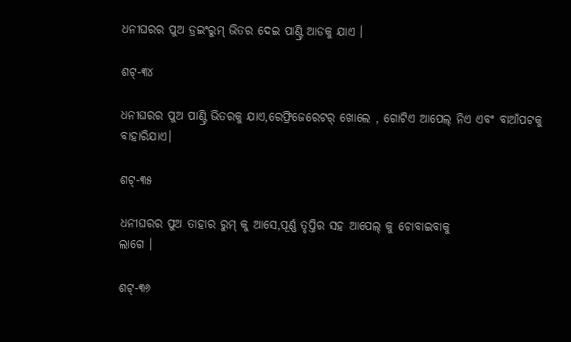ଧନୀଘରର ପୁଅ ଡ୍ରଇଂରୁମ୍ ଭିତର ଦେଇ ପାଣ୍ଟ୍ରି ଆଡକୁ ଯାଏ ।

ଶଟ୍-୩୪

ଧନୀଘରର ପୁଅ ପାଣ୍ଟ୍ରି ଭିତରକୁ ଯାଏ,ରେଫ୍ରିଜେରେଟର୍ ଖୋଲେ , ଗୋଟିଏ ଆପେଲ୍ ନିଏ ଏବଂ ବାଆଁପଟକୁ ବାହାରିଯାଏ।

ଶଟ୍-୩୫

ଧନୀଘରର ପୁଅ ତାହାର ରୁମ୍ କୁ ଆସେ,ପୂର୍ଣ୍ଣ ତୃପ୍ତିର ସହ ଆପେଲ୍ କୁ ଚୋବାଇବାକୁ
ଲାଗେ ।

ଶଟ୍-୩୬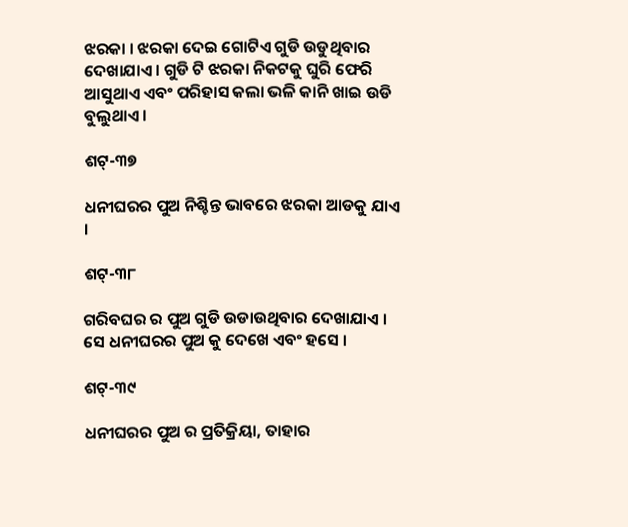ଝରକା । ଝରକା ଦେଇ ଗୋଟିଏ ଗୁଡି ଉଡୁଥିବାର ଦେଖାଯାଏ । ଗୁଡି ଟି ଝରକା ନିକଟକୁ ଘୁରି ଫେରି ଆସୁଥାଏ ଏବଂ ପରିହାସ କଲା ଭଳି କାନି ଖାଇ ଉଡି ବୁଲୁଥାଏ ।

ଶଟ୍-୩୭

ଧନୀଘରର ପୁଅ ନିଶ୍ଚିନ୍ତ ଭାବରେ ଝରକା ଆଡକୁ ଯାଏ ।

ଶଟ୍-୩୮

ଗରିବଘର ର ପୁଅ ଗୁଡି ଉଡାଉଥିବାର ଦେଖାଯାଏ । ସେ ଧନୀଘରର ପୁଅ କୁ ଦେଖେ ଏବଂ ହସେ ।

ଶଟ୍-୩୯

ଧନୀଘରର ପୁଅ ର ପ୍ରତିକ୍ରିୟା, ତାହାର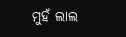ମୁହଁ ଲାଲ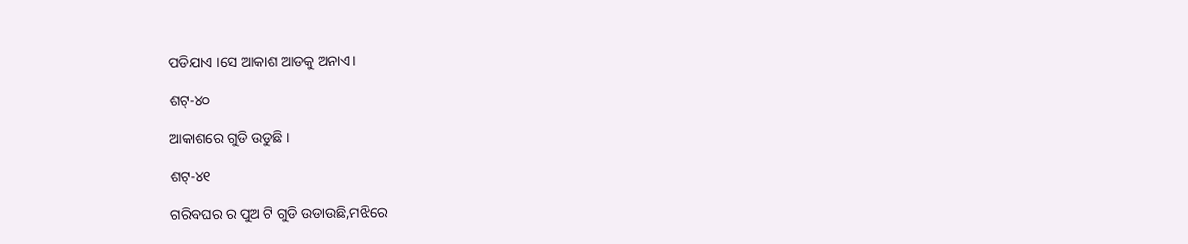ପଡିଯାଏ ।ସେ ଆକାଶ ଆଡକୁ ଅନାଏ।

ଶଟ୍-୪୦

ଆକାଶରେ ଗୁଡି ଉଡୁଛି ।

ଶଟ୍-୪୧

ଗରିବଘର ର ପୁଅ ଟି ଗୁଡି ଉଡାଉଛି,ମଝିରେ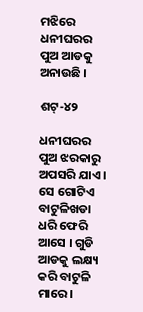ମଝିରେ ଧନୀଘରର ପୁଅ ଆଡକୁ ଅନାଉଛି ।

ଶଟ୍-୪୨

ଧନୀଘରର ପୁଅ ଝରକାରୁ ଅପସରି ଯାଏ । ସେ ଗୋଟିଏ ବାଟୁଳିଖଡା ଧରି ଫେରି ଆସେ । ଗୁଡି ଆଡକୁ ଲକ୍ଷ୍ୟ କରି ବାଟୁଳି ମାରେ।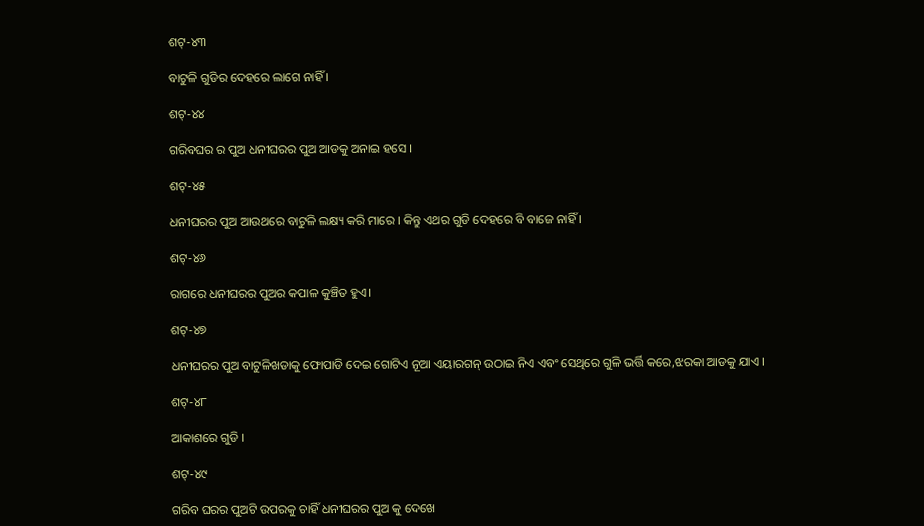ଶଟ୍-୪୩

ବାଟୁଳି ଗୁଡିର ଦେହରେ ଲାଗେ ନାହିଁ ।

ଶଟ୍-୪୪

ଗରିବଘର ର ପୁଅ ଧନୀଘରର ପୁଅ ଆଡକୁ ଅନାଇ ହସେ ।

ଶଟ୍-୪୫

ଧନୀଘରର ପୁଅ ଆଉଥରେ ବାଟୁଳି ଲକ୍ଷ୍ୟ କରି ମାରେ । କିନ୍ତୁ ଏଥର ଗୁଡି ଦେହରେ ବି ବାଜେ ନାହିଁ ।

ଶଟ୍-୪୬

ରାଗରେ ଧନୀଘରର ପୁଅର କପାଳ କୁଞ୍ଚିତ ହୁଏ।

ଶଟ୍-୪୭

ଧନୀଘରର ପୁଅ ବାଟୁଳିଖଡାକୁ ଫୋପାଡି ଦେଇ ଗୋଟିଏ ନୂଆ ଏୟାରଗନ୍ ଉଠାଇ ନିଏ ଏବଂ ସେଥିରେ ଗୁଳି ଭର୍ତ୍ତି କରେ,ଝରକା ଆଡକୁ ଯାଏ ।

ଶଟ୍-୪୮

ଆକାଶରେ ଗୁଡି ।

ଶଟ୍-୪୯

ଗରିବ ଘରର ପୁଅଟି ଉପରକୁ ଚାହିଁ ଧନୀଘରର ପୁଅ କୁ ଦେଖେ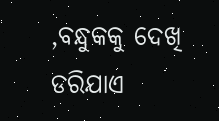,ବନ୍ଧୁକକୁ ଦେଖି ଡରିଯାଏ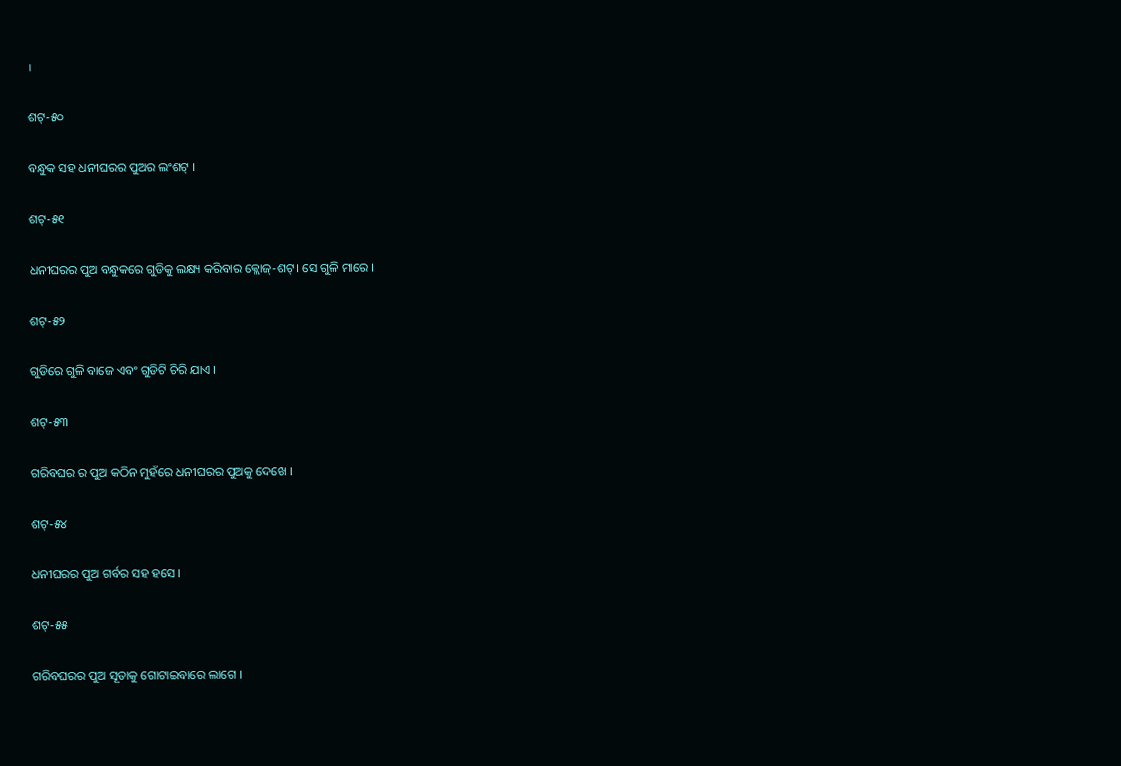।

ଶଟ୍-୫୦

ବନ୍ଧୁକ ସହ ଧନୀଘରର ପୁଅର ଲଂଶଟ୍ ।

ଶଟ୍-୫୧

ଧନୀଘରର ପୁଅ ବନ୍ଧୁକରେ ଗୁଡିକୁ ଲକ୍ଷ୍ୟ କରିବାର କ୍ଲୋଜ୍-ଶଟ୍। ସେ ଗୁଳି ମାରେ ।

ଶଟ୍-୫୨

ଗୁଡିରେ ଗୁଳି ବାଜେ ଏବଂ ଗୁଡିଟି ଚିରି ଯାଏ ।

ଶଟ୍-୫୩

ଗରିବଘର ର ପୁଅ କଠିନ ମୁହଁରେ ଧନୀଘରର ପୁଅକୁ ଦେଖେ ।

ଶଟ୍-୫୪

ଧନୀଘରର ପୁଅ ଗର୍ବର ସହ ହସେ ।

ଶଟ୍-୫୫

ଗରିବଘରର ପୁଅ ସୂତାକୁ ଗୋଟାଇବାରେ ଲାଗେ ।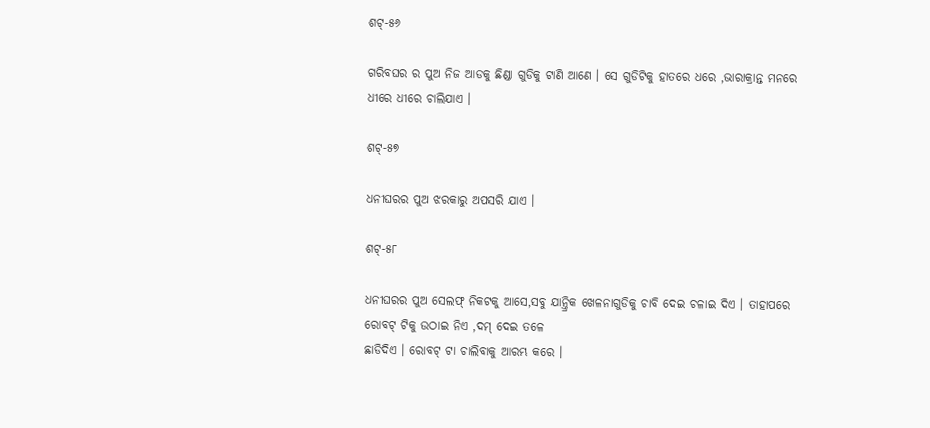ଶଟ୍-୫୬

ଗରିବଘର ର ପୁଅ ନିଜ ଆଡକୁ ଛିଣ୍ଡା ଗୁଡିକୁ ଟାଣି ଆଣେ । ସେ ଗୁଡିଟିକୁ ହାତରେ ଧରେ ,ଭାରାକ୍ରାନ୍ତ ମନରେ ଧୀରେ ଧୀରେ ଚାଲିଯାଏ ।

ଶଟ୍-୫୭

ଧନୀଘରର ପୁଅ ଝରକାରୁ ଅପସରି ଯାଏ ।

ଶଟ୍-୫୮

ଧନୀଘରର ପୁଅ ସେଲଫ୍ ନିକଟକୁ ଆସେ,ସବୁ ଯାନ୍ତ୍ରିକ ଖେଳନାଗୁଡିକୁ ଚାବି ଦେଇ ଚଳାଇ ଦିଏ । ତାହାପରେ ରୋବଟ୍ ଟିକୁ ଉଠାଇ ନିଏ ,ଦମ୍ ଦେଇ ତଳେ
ଛାଡିଦିଏ । ରୋବଟ୍ ଟା ଚାଲିବାକୁ ଆରମ୍ଭ କରେ ।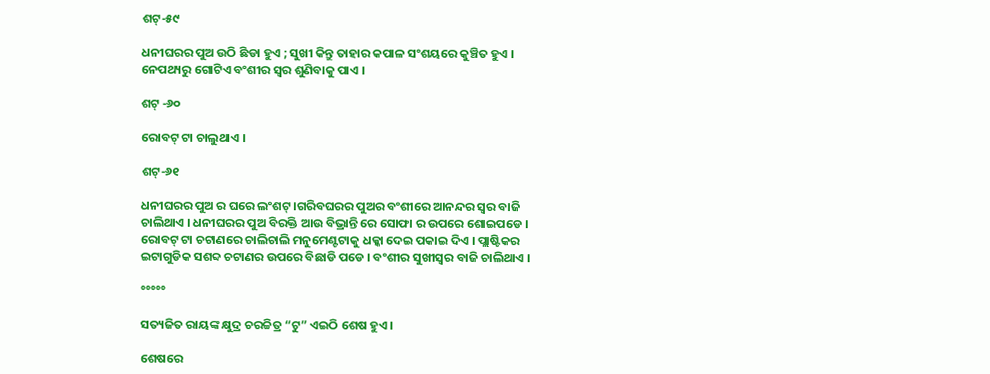ଶଟ୍-୫୯

ଧନୀଘରର ପୁଅ ଉଠି ଛିଡା ହୁଏ ; ସୁଖୀ କିନ୍ତୁ ତାହାର କପାଳ ସଂଶୟରେ କୁଞ୍ଚିତ ହୁଏ । ନେପଥ୍ୟରୁ ଗୋଟିଏ ବଂଶୀର ସ୍ୱର ଶୁଣିବାକୁ ପାଏ ।

ଶଟ୍ -୬୦

ରୋବଟ୍ ଟା ଚାଲୁଥାଏ ।

ଶଟ୍-୬୧

ଧନୀଘରର ପୁଅ ର ଘରେ ଲଂଶଟ୍ ।ଗରିବଘରର ପୁଅର ବଂଶୀରେ ଆନନ୍ଦର ସ୍ୱର ବାଜି ଚାଲିଥାଏ । ଧନୀଘରର ପୁଅ ବିରକ୍ତି ଆଉ ବିଭ୍ରାନ୍ତି ରେ ସୋଫା ର ଉପରେ ଶୋଇପଡେ । ରୋବଟ୍ ଟା ଚଟାଣରେ ଚାଲିଚାଲି ମନୁମେଣ୍ଟଟାକୁ ଧକ୍କା ଦେଇ ପକାଇ ଦିଏ । ପ୍ଲାଷ୍ଟିକର ଇଟାଗୁଡିକ ସଶବ୍ଦ ଚଟାଣର ଉପରେ ବିଛାଡି ପଡେ । ବଂଶୀର ସୁଖୀସ୍ୱର ବାଜି ଚାଲିଥାଏ ।

°°°°°

ସତ୍ୟଜିତ ରାୟଙ୍କ କ୍ଷୁଦ୍ର ଚରଚ୍ଚିତ୍ର “ଟୁ” ଏଇଠି ଶେଷ ହୁଏ ।

ଶେଷରେ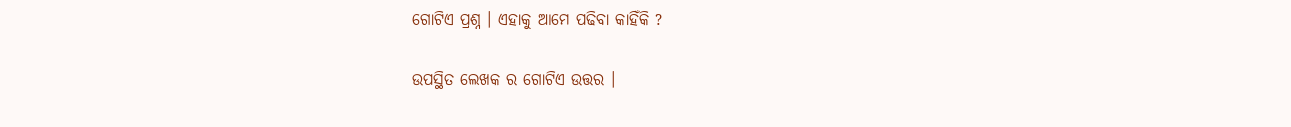ଗୋଟିଏ ପ୍ରଶ୍ନ । ଏହାକୁ ଆମେ ପଢିବା କାହିଁକି ?

ଉପସ୍ଥିତ ଲେଖକ ର ଗୋଟିଏ ଉତ୍ତର ।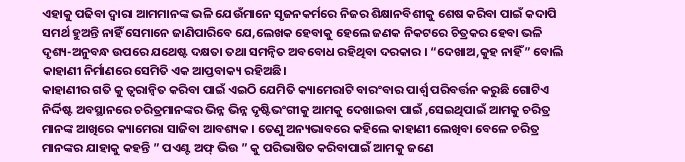ଏହାକୁ ପଢିବା ଦ୍ୱାରା ଆମମାନଙ୍କ ଭଳି ଯେଉଁମାନେ ସୃଜନକର୍ମରେ ନିଜର ଶିକ୍ଷାନବିଶୀକୁ ଶେଷ କରିବା ପାଇଁ କଦାପି ସମର୍ଥ ହୁଅନ୍ତି ନାହିଁ ସେମାନେ ଜାଣିପାରିବେ ଯେ,ଲେଖକ ହେବାକୁ ହେଲେ ଜଣକ ନିକଟରେ ଚିତ୍ରକର ହେବା ଭଳି ଦୃଶ୍ୟ-ଅନୁବନ୍ଧ ଉପରେ ଯଥେଷ୍ଟ ଦକ୍ଷତା ତଥା ସମନ୍ୱିତ ଅବବୋଧ ରହିଥିବା ଦରକାର । “ଦେଖାଅ,କୁହ ନାହିଁ” ବୋଲି କାହାଣୀ ନିର୍ମାଣରେ ସେମିତି ଏକ ଆପ୍ତବାକ୍ୟ ରହିଅଛି।
କାହାଣୀର ଗତି କୁ ତ୍ୱରାନ୍ୱିତ କରିବା ପାଇଁ ଏଇଠି ଯେମିତି କ୍ୟାମେରାଟି ବାରଂବାର ପାର୍ଶ୍ୱ ପରିବର୍ତ୍ତନ କରୁଛି ଗୋଟିଏ ନିର୍ଦ୍ଦିଷ୍ଟ ଅବସ୍ଥାନରେ ଚରିତ୍ରମାନଙ୍କର ଭିନ୍ନ ଭିନ୍ନ ଦୃଷ୍ଟିଭଂଗୀକୁ ଆମକୁ ଦେଖାଇବା ପାଇଁ ,ସେଇଥିପାଇଁ ଆମକୁ ଚରିତ୍ର ମାନଙ୍କ ଆଖିରେ କ୍ୟାମେରା ସାଜିବା ଆବଶ୍ୟକ । ତେଣୁ ଅନ୍ୟଭାବରେ କହିଲେ କାହାଣୀ ଲେଖିବା ବେଳେ ଚରିତ୍ର ମାନଙ୍କର ଯାହାକୁ କହନ୍ତି ” ପଏଣ୍ଟ ଅଫ୍ ଭିଉ ” କୁ ପରିଭାଷିତ କରିବାପାଇଁ ଆମକୁ ଜଣେ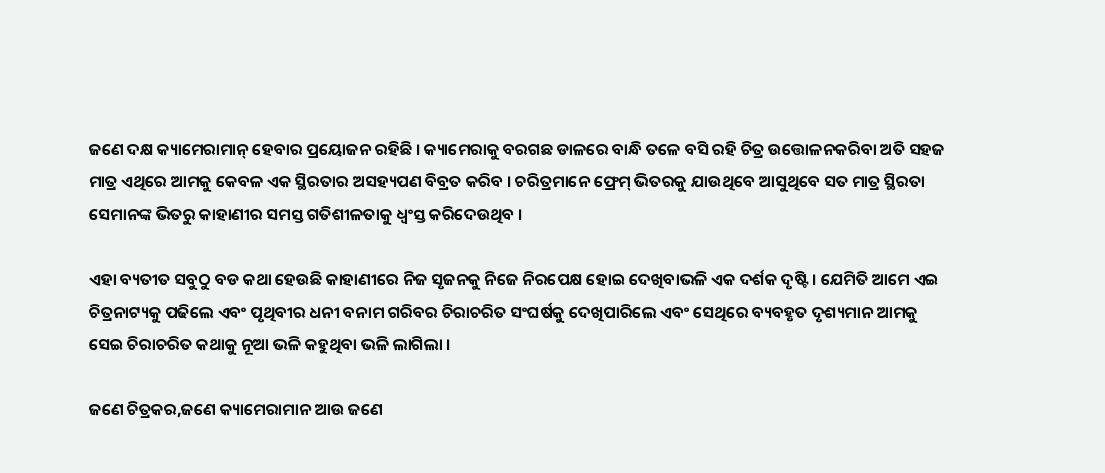ଜଣେ ଦକ୍ଷ କ୍ୟାମେରାମାନ୍ ହେବାର ପ୍ରୟୋଜନ ରହିଛି । କ୍ୟାମେରାକୁ ବରଗଛ ଡାଳରେ ବାନ୍ଧି ତଳେ ବସି ରହି ଚିତ୍ର ଉତ୍ତୋଳନକରିବା ଅତି ସହଜ ମାତ୍ର ଏଥିରେ ଆମକୁ କେବଳ ଏକ ସ୍ଥିରତାର ଅସହ୍ୟପଣ ବିବ୍ରତ କରିବ । ଚରିତ୍ରମାନେ ଫ୍ରେମ୍ ଭିତରକୁ ଯାଉଥିବେ ଆସୁଥିବେ ସତ ମାତ୍ର ସ୍ଥିରତା ସେମାନଙ୍କ ଭିତରୁ କାହାଣୀର ସମସ୍ତ ଗତିଶୀଳତାକୁ ଧ୍ୱଂସ୍ତ କରିଦେଉଥିବ ।

ଏହା ବ୍ୟତୀତ ସବୁଠୁ ବଡ କଥା ହେଉଛି କାହାଣୀରେ ନିଜ ସୃଜନକୁ ନିଜେ ନିରପେକ୍ଷ ହୋଇ ଦେଖିବାଭଳି ଏକ ଦର୍ଶକ ଦୃଷ୍ଟି । ଯେମିତି ଆମେ ଏଇ ଚିତ୍ରନାଟ୍ୟକୁ ପଢିଲେ ଏବଂ ପୃଥିବୀର ଧନୀ ବନାମ ଗରିବର ଚିରାଚରିତ ସଂଘର୍ଷକୁ ଦେଖିପାରିଲେ ଏବଂ ସେଥିରେ ବ୍ୟବହୃତ ଦୃଶ୍ୟମାନ ଆମକୁ ସେଇ ଚିରାଚରିତ କଥାକୁ ନୂଆ ଭଳି କହୁଥିବା ଭଳି ଲାଗିଲା ।

ଜଣେ ଚିତ୍ରକର,ଜଣେ କ୍ୟାମେରାମାନ ଆଉ ଜଣେ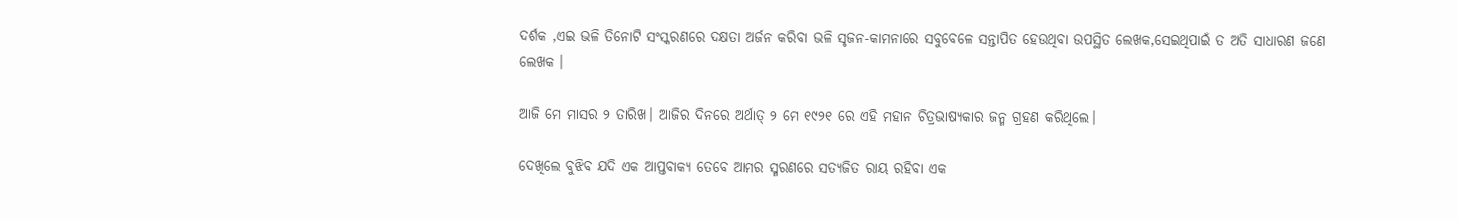ଦର୍ଶକ ,ଏଇ ଭଳି ତିନୋଟି ସଂସ୍କରଣରେ ଦକ୍ଷତା ଅର୍ଜନ କରିବା ଭଳି ସୃଜନ-କାମନାରେ ସବୁବେଳେ ସନ୍ତାପିତ ହେଉଥିବା ଉପସ୍ଥିତ ଲେଖକ,ସେଇଥିପାଇଁ ତ ଅତି ସାଧାରଣ ଜଣେ ଲେଖକ ।

ଆଜି ମେ ମାସର ୨ ତାରିଖ। ଆଜିର ଦିନରେ ଅର୍ଥାତ୍ ୨ ମେ ୧୯୨୧ ରେ ଏହି ମହାନ ଚିତ୍ରଭାଷ୍ୟକାର ଜନ୍ମ ଗ୍ରହଣ କରିଥିଲେ।

ଦେଖିଲେ ବୁଝିବ ଯଦି ଏକ ଆପ୍ତବାକ୍ୟ ତେବେ ଆମର ସ୍ମରଣରେ ସତ୍ୟଜିତ ରାୟ ରହିବା ଏକ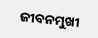ଜୀବନମୁଖୀ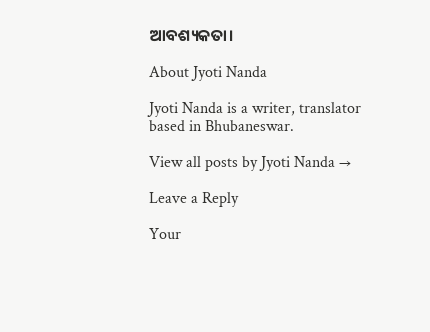ଆବଶ୍ୟକତା।

About Jyoti Nanda

Jyoti Nanda is a writer, translator based in Bhubaneswar.

View all posts by Jyoti Nanda →

Leave a Reply

Your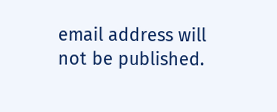email address will not be published.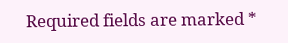Required fields are marked *